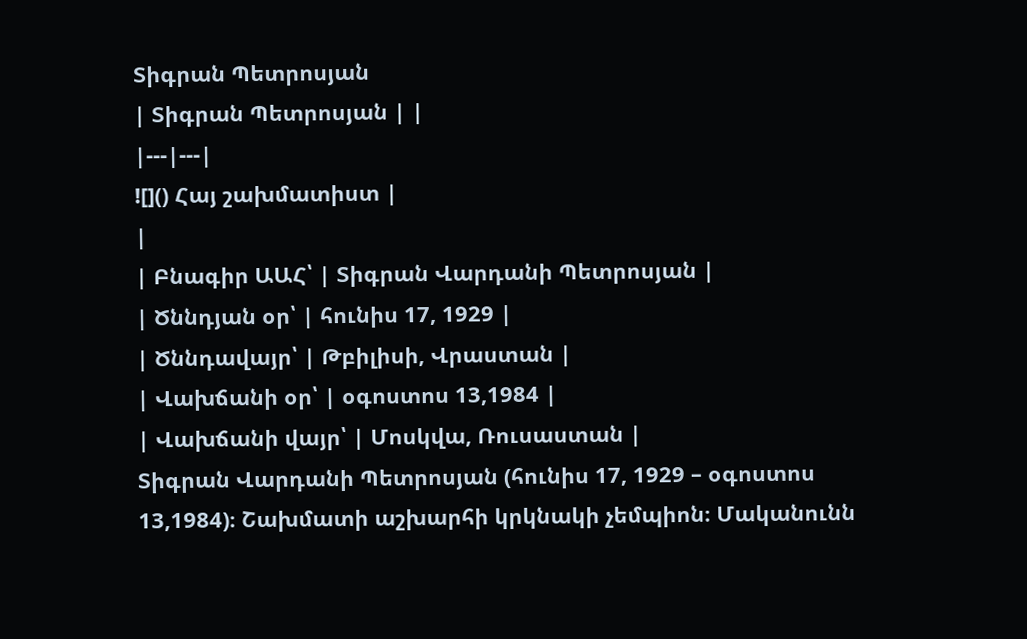Տիգրան Պետրոսյան
| Տիգրան Պետրոսյան | |
|---|---|
![]() Հայ շախմատիստ |
|
| Բնագիր ԱԱՀ՝ | Տիգրան Վարդանի Պետրոսյան |
| Ծննդյան օր՝ | հունիս 17, 1929 |
| Ծննդավայր՝ | Թբիլիսի, Վրաստան |
| Վախճանի օր՝ | օգոստոս 13,1984 |
| Վախճանի վայր՝ | Մոսկվա, Ռուսաստան |
Տիգրան Վարդանի Պետրոսյան (հունիս 17, 1929 – օգոստոս 13,1984)։ Շախմատի աշխարհի կրկնակի չեմպիոն։ Մականունն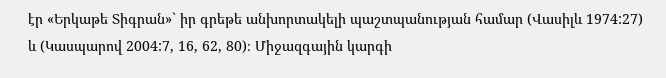էր «Երկաթե Տիգրան»` իր գրեթե անխորտակելի պաշտպանության համար (Վասիլև 1974:27) և (Կասպարով 2004:7, 16, 62, 80)։ Միջազգային կարգի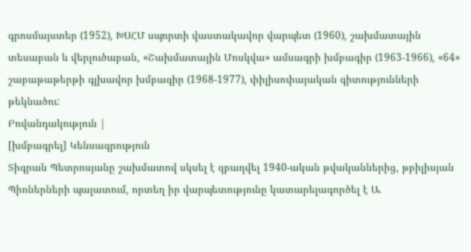գրոսմայստեր (1952), ԽՍՀՄ սպորտի վաստակավոր վարպետ (1960), շախմատային տեսաբան և վերլուծաբան, «Շախմատային Մոսկվա» ամսագրի խմբագիր (1963-1966), «64» շաբաթաթերթի գլխավոր խմբագիր (1968-1977), փիլիսոփայական գիտությունների թեկնածու:
Բովանդակություն |
[խմբագրել] Կենսագրություն
Տիգրան Պետրոսյանը շախմատով սկսել է զբաղվել 1940-ական թվականներից, թբիլիսյան Պիոներների պալատում, որտեղ իր վարպետությունը կատարելագործել է Ա.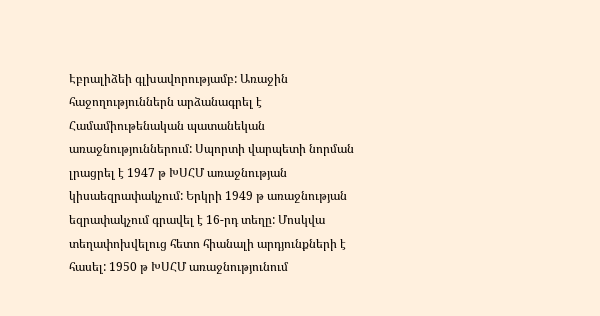Էբրալիձեի գլխավորությամբ: Առաջին հաջողություններն արձանագրել է Համամիութենական պատանեկան առաջնություններում: Սպորտի վարպետի նորման լրացրել է 1947 թ ԽՍՀՄ առաջնության կիսաեզրափակչում: Երկրի 1949 թ առաջնության եզրափակչում գրավել է 16-րդ տեղը: Մոսկվա տեղափոխվելուց հետո հիանալի արդյունքների է հասել: 1950 թ ԽՍՀՄ առաջնությունում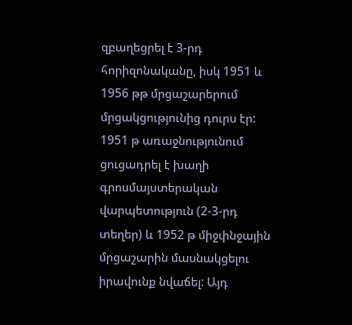զբաղեցրել է 3-րդ հորիզոնականը, իսկ 1951 և 1956 թթ մրցաշարերում մրցակցությունից դուրս էր: 1951 թ առաջնությունում ցուցադրել է խաղի գրոսմայստերական վարպետություն (2-3-րդ տեղեր) և 1952 թ միջփնջային մրցաշարին մասնակցելու իրավունք նվաճել: Այդ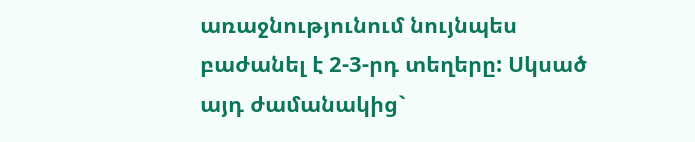առաջնությունում նույնպես բաժանել է 2-3-րդ տեղերը: Սկսած այդ ժամանակից`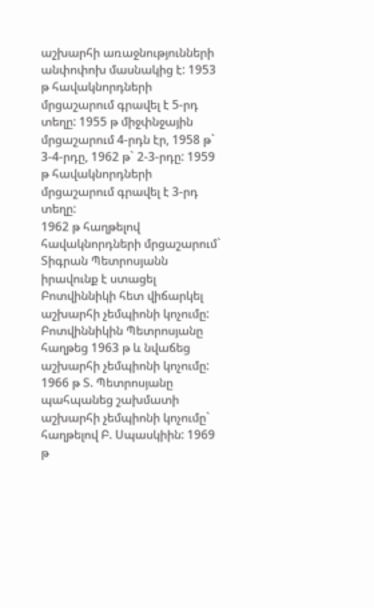աշխարհի առաջնությունների անփոփոխ մասնակից է: 1953 թ հավակնորդների մրցաշարում գրավել է 5-րդ տեղը: 1955 թ միջփնջային մրցաշարում 4-րդն էր, 1958 թ` 3-4-րդը, 1962 թ` 2-3-րդը: 1959 թ հավակնորդների մրցաշարում գրավել է 3-րդ տեղը:
1962 թ հաղթելով հավակնորդների մրցաշարում` Տիգրան Պետրոսյանն իրավունք է ստացել Բոտվիննիկի հետ վիճարկել աշխարհի չեմպիոնի կոչումը: Բոտվիննիկին Պետրոսյանը հաղթեց 1963 թ և նվաճեց աշխարհի չեմպիոնի կոչումը:
1966 թ Տ. Պետրոսյանը պահպանեց շախմատի աշխարհի չեմպիոնի կոչումը` հաղթելով Բ. Սպասկիին: 1969 թ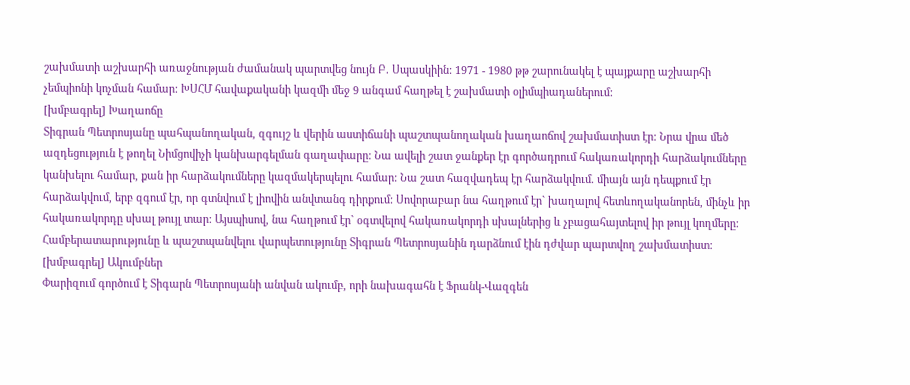շախմատի աշխարհի առաջնության ժամանակ պարտվեց նույն Բ. Սպասկիին: 1971 - 1980 թթ շարունակել է պայքարը աշխարհի չեմպիոնի կոչման համար: ԽՍՀՄ հավաքականի կազմի մեջ 9 անգամ հաղթել է շախմատի օլիմպիադաներում:
[խմբագրել] Խաղաոճը
Տիգրան Պետրոսյանը պահպանողական, զգույշ և վերին աստիճանի պաշտպանողական խաղաոճով շախմատիստ էր: Նրա վրա մեծ ազդեցություն է թողել Նիմցովիչի կանխարգելման գաղափարը: Նա ավելի շատ ջանքեր էր գործադրում հակառակորդի հարձակումները կանխելու համար, քան իր հարձակումները կազմակերպելու համար: Նա շատ հազվադեպ էր հարձակվում. միայն այն դեպքում էր հարձակվում, երբ զգում էր, որ գտնվում է լիովին անվտանգ դիրքում: Սովորաբար նա հաղթում էր` խաղալով հետևողականորեն, մինչև իր հակառակորդը սխալ թույլ տար: Այսպիսով, նա հաղթում էր` օգտվելով հակառակորդի սխալներից և չբացահայտելով իր թույլ կողմերը: Համբերատարությունը և պաշտպանվելու վարպետությունը Տիգրան Պետրոսյանին դարձնում էին դժվար պարտվող շախմատիստ:
[խմբագրել] Ակումբներ
Փարիզում գործում է Տիգարն Պետրոսյանի անվան ակումբ, որի նախագահն է Ֆրանկ-Վազգեն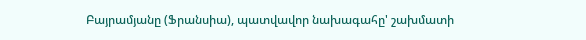Բայրամյանը (Ֆրանսիա), պատվավոր նախագահը' շախմատի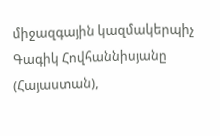միջազգային կազմակերպիչ Գագիկ Հովհաննիսյանը (Հայաստան),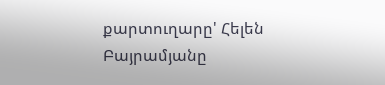քարտուղարը' Հելեն Բայրամյանը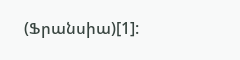(Ֆրանսիա)[1]: